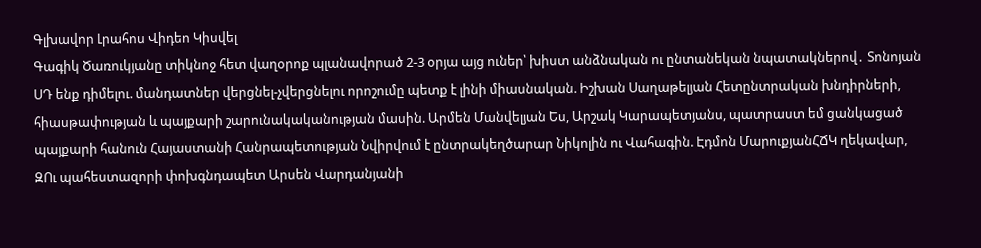Գլխավոր Լրահոս Վիդեո Կիսվել
Գագիկ Ծառուկյանը տիկնոջ հետ վաղօրոք պլանավորած 2-3 օրյա այց ուներ՝ խիստ անձնական ու ընտանեկան նպատակներով․ Տոնոյան ՍԴ ենք դիմելու. մանդատներ վերցնել-չվերցնելու որոշումը պետք է լինի միասնական. Իշխան Սաղաթելյան Հետընտրական խնդիրների, հիասթափության և պայքարի շարունակականության մասին. Արմեն Մանվելյան Ես, Արշակ Կարապետյանս, պատրաստ եմ ցանկացած պայքարի հանուն Հայաստանի Հանրապետության Նվիրվում է ընտրակեղծարար Նիկոլին ու Վահագին. Էդմոն ՄարուքյանՀՃԿ ղեկավար, ԶՈւ պահեստազորի փոխգնդապետ Արսեն Վարդանյանի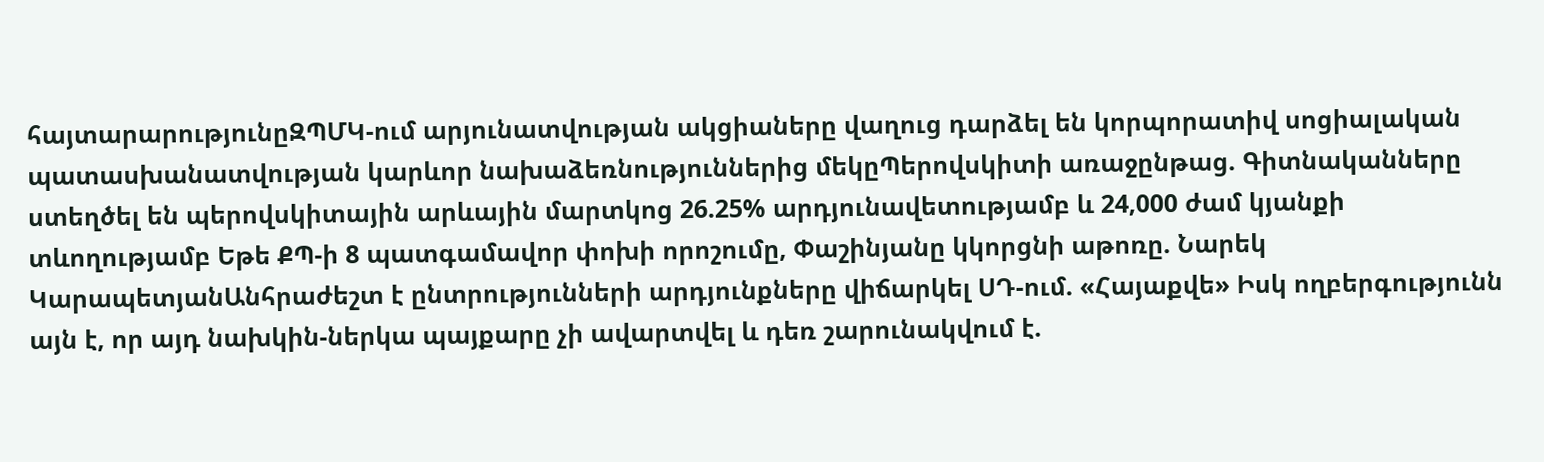հայտարարությունըԶՊՄԿ-ում արյունատվության ակցիաները վաղուց դարձել են կորպորատիվ սոցիալական պատասխանատվության կարևոր նախաձեռնություններից մեկըՊերովսկիտի առաջընթաց. Գիտնականները ստեղծել են պերովսկիտային արևային մարտկոց 26.25% արդյունավետությամբ և 24,000 ժամ կյանքի տևողությամբ Եթե ՔՊ-ի 8 պատգամավոր փոխի որոշումը, Փաշինյանը կկորցնի աթոռը. Նարեկ ԿարապետյանԱնհրաժեշտ է ընտրությունների արդյունքները վիճարկել ՍԴ-ում. «Հայաքվե» Իսկ ողբերգությունն այն է, որ այդ նախկին-ներկա պայքարը չի ավարտվել և դեռ շարունակվում է.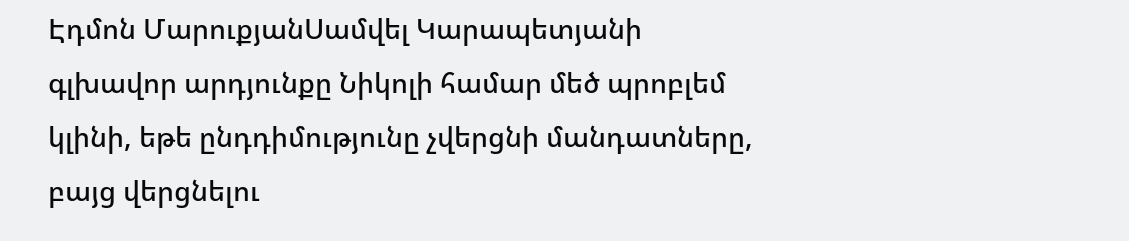Էդմոն ՄարուքյանՍամվել Կարապետյանի գլխավոր արդյունքը Նիկոլի համար մեծ պրոբլեմ կլինի, եթե ընդդիմությունը չվերցնի մանդատները, բայց վերցնելու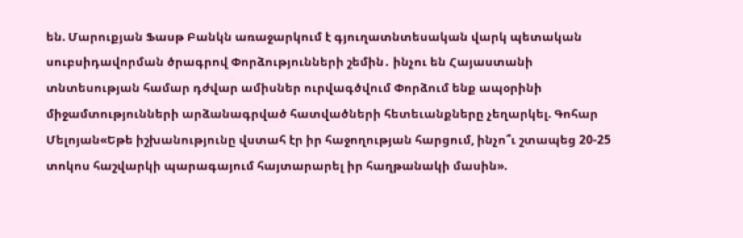են. Մարուքյան Ֆասթ Բանկն առաջարկում է գյուղատնտեսական վարկ պետական սուբսիդավորման ծրագրով Փորձությունների շեմին․ ինչու են Հայաստանի տնտեսության համար դժվար ամիսներ ուրվագծվում Փորձում ենք ապօրինի միջամտությունների արձանագրված հատվածների հետեւանքները չեղարկել. Գոհար Մելոյան«Եթե իշխանությունը վստահ էր իր հաջողության հարցում, ինչո՞ւ շտապեց 20-25 տոկոս հաշվարկի պարագայում հայտարարել իր հաղթանակի մասին».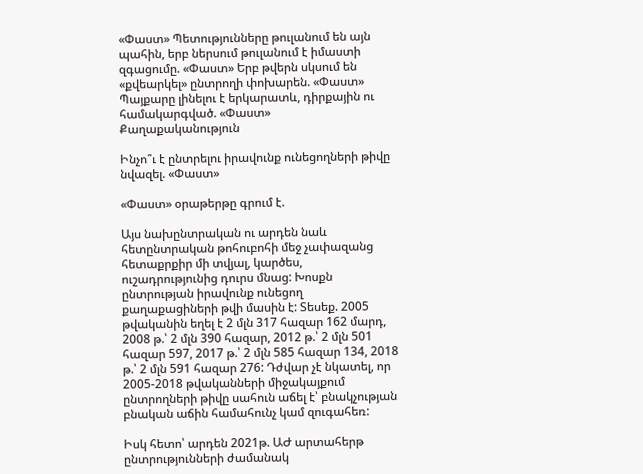«Փաստ» Պետությունները թուլանում են այն պահին, երբ ներսում թուլանում է իմաստի զգացումը. «Փաստ» Երբ թվերն սկսում են «քվեարկել» ընտրողի փոխարեն. «Փաստ» Պայքարը լինելու է երկարատև, դիրքային ու համակարգված. «Փաստ»
Քաղաքականություն

Ինչո՞ւ է ընտրելու իրավունք ունեցողների թիվը նվազել. «Փաստ»

«Փաստ» օրաթերթը գրում է.

Այս նախընտրական ու արդեն նաև հետընտրական թոհուբոհի մեջ չափազանց հետաքրքիր մի տվյալ, կարծես, ուշադրությունից դուրս մնաց: Խոսքն ընտրության իրավունք ունեցող քաղաքացիների թվի մասին է: Տեսեք. 2005 թվականին եղել է 2 մլն 317 հազար 162 մարդ, 2008 թ.՝ 2 մլն 390 հազար, 2012 թ.՝ 2 մլն 501 հազար 597, 2017 թ.՝ 2 մլն 585 հազար 134, 2018 թ.՝ 2 մլն 591 հազար 276: Դժվար չէ նկատել, որ 2005-2018 թվականների միջակայքում ընտրողների թիվը սահուն աճել է՝ բնակչության բնական աճին համահունչ կամ զուգահեռ:

Իսկ հետո՝ արդեն 2021թ. ԱԺ արտահերթ ընտրությունների ժամանակ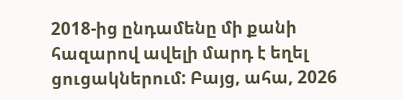2018-ից ընդամենը մի քանի հազարով ավելի մարդ է եղել ցուցակներում: Բայց, ահա, 2026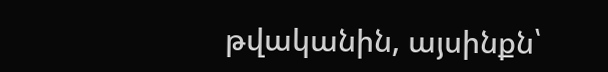թվականին, այսինքն՝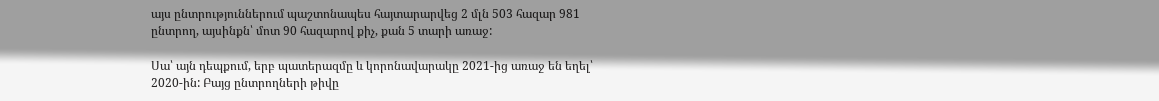այս ընտրություններում պաշտոնապես հայտարարվեց 2 մլն 503 հազար 981 ընտրող, այսինքն՝ մոտ 90 հազարով քիչ, քան 5 տարի առաջ:

Սա՝ այն դեպքում, երբ պատերազմը և կորոնավարակը 2021-ից առաջ են եղել՝ 2020-ին: Բայց ընտրողների թիվը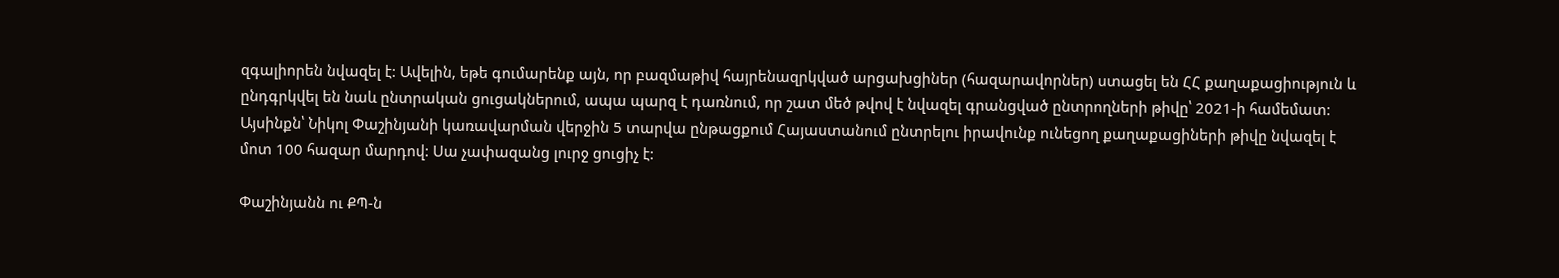զգալիորեն նվազել է: Ավելին, եթե գումարենք այն, որ բազմաթիվ հայրենազրկված արցախցիներ (հազարավորներ) ստացել են ՀՀ քաղաքացիություն և ընդգրկվել են նաև ընտրական ցուցակներում, ապա պարզ է դառնում, որ շատ մեծ թվով է նվազել գրանցված ընտրողների թիվը՝ 2021-ի համեմատ: Այսինքն՝ Նիկոլ Փաշինյանի կառավարման վերջին 5 տարվա ընթացքում Հայաստանում ընտրելու իրավունք ունեցող քաղաքացիների թիվը նվազել է մոտ 100 հազար մարդով: Սա չափազանց լուրջ ցուցիչ է:

Փաշինյանն ու ՔՊ-ն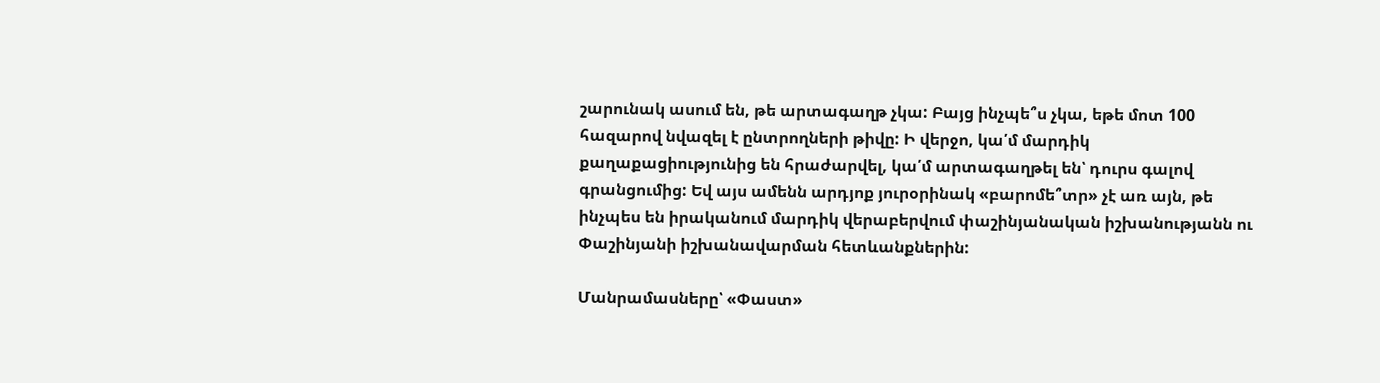շարունակ ասում են, թե արտագաղթ չկա: Բայց ինչպե՞ս չկա, եթե մոտ 100 հազարով նվազել է ընտրողների թիվը: Ի վերջո, կա՛մ մարդիկ քաղաքացիությունից են հրաժարվել, կա՛մ արտագաղթել են՝ դուրս գալով գրանցումից: Եվ այս ամենն արդյոք յուրօրինակ «բարոմե՞տր» չէ առ այն, թե ինչպես են իրականում մարդիկ վերաբերվում փաշինյանական իշխանությանն ու Փաշինյանի իշխանավարման հետևանքներին:

Մանրամասները՝ «Փաստ»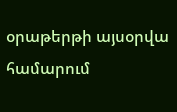օրաթերթի այսօրվա համարում